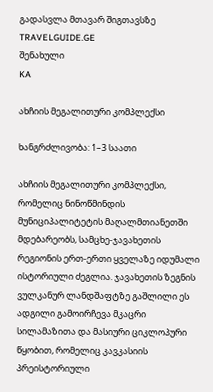გადასვლა მთავარ შიგთავსზე
TRAVELGUIDE.GE
შენახული
KA

ახჩიის მეგალითური კომპლექსი

ხანგრძლივობა: 1–3 საათი

ახჩიის მეგალითური კომპლექსი, რომელიც ნინოწმინდის მუნიციპალიტეტის მაღალმთიანეთში მდებარეობს, სამცხე-ჯავახეთის რეგიონის ერთ-ერთი ყველაზე იდუმალი ისტორიული ძეგლია. ჯავახეთის ზეგნის ვულკანურ ლანდშაფტზე გაშლილი ეს ადგილი გამოირჩევა მკაცრი სილამაზითა და მასიური ციკლოპური წყობით, რომელიც კავკასიის პრეისტორიული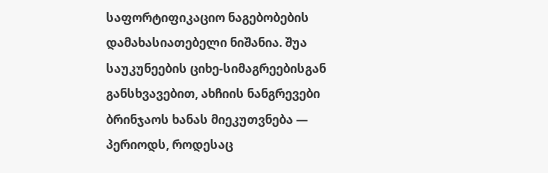საფორტიფიკაციო ნაგებობების დამახასიათებელი ნიშანია. შუა საუკუნეების ციხე-სიმაგრეებისგან განსხვავებით, ახჩიის ნანგრევები ბრინჯაოს ხანას მიეკუთვნება — პერიოდს, როდესაც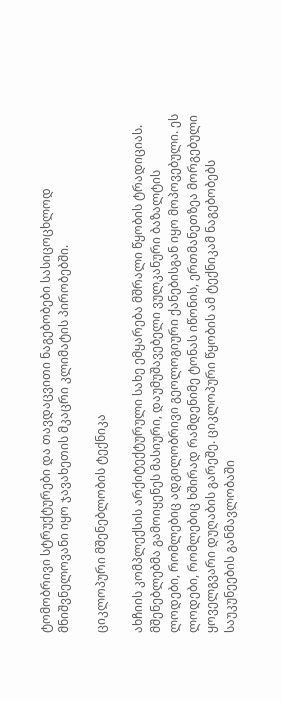ტომობრივი სტრუქტურები და თავდაცვითი ნაგებობები სასიცოცხლოდ მნიშვნელოვანი იყო ჯავახეთის მკაცრი კლიმატის პირობებში.

ციკლოპური მშენებლობის ტექნიკა

ახჩიის კომპლექსის არქიტექტურული სახე ემყარება მშრალი წყობის ტრადიციას. მშენებლებმა გამოიყენეს მასიური, დაუმუშავებელი ვულკანური ბაზალტის ლოდები, რომლებიც ადგილობრივი გეოლოგიური ქანებისგან იყო მოპოვებული. ეს ლოდები, რომლებიც ხშირად რამდენიმე ტონას იწონის, ერთმანეთზეა მორგებული ყოველგვარი დუღაბის გარეშე. ციკლოპური წყობის ამ ტექნიკამ ნაგებობებს საუკუნეების განმავლობაში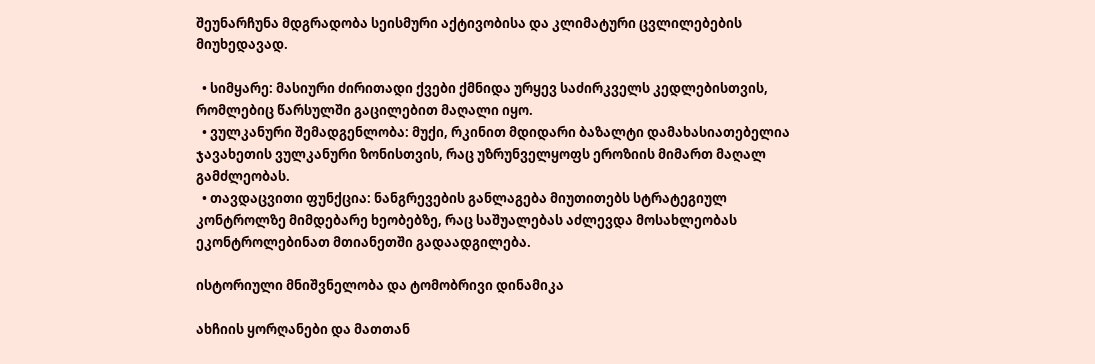შეუნარჩუნა მდგრადობა სეისმური აქტივობისა და კლიმატური ცვლილებების მიუხედავად.

  • სიმყარე: მასიური ძირითადი ქვები ქმნიდა ურყევ საძირკველს კედლებისთვის, რომლებიც წარსულში გაცილებით მაღალი იყო.
  • ვულკანური შემადგენლობა: მუქი, რკინით მდიდარი ბაზალტი დამახასიათებელია ჯავახეთის ვულკანური ზონისთვის, რაც უზრუნველყოფს ეროზიის მიმართ მაღალ გამძლეობას.
  • თავდაცვითი ფუნქცია: ნანგრევების განლაგება მიუთითებს სტრატეგიულ კონტროლზე მიმდებარე ხეობებზე, რაც საშუალებას აძლევდა მოსახლეობას ეკონტროლებინათ მთიანეთში გადაადგილება.

ისტორიული მნიშვნელობა და ტომობრივი დინამიკა

ახჩიის ყორღანები და მათთან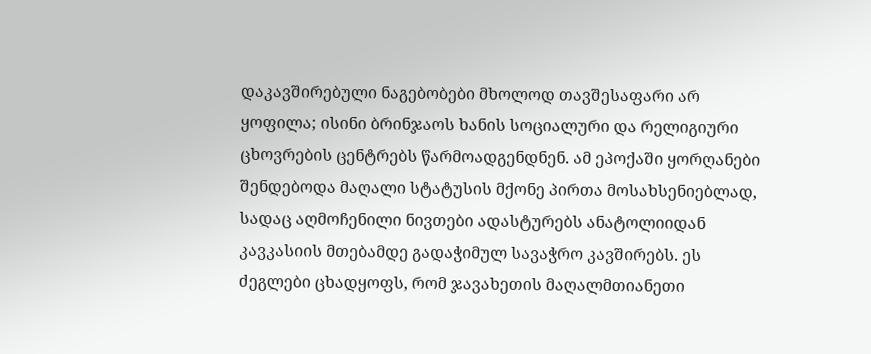დაკავშირებული ნაგებობები მხოლოდ თავშესაფარი არ ყოფილა; ისინი ბრინჯაოს ხანის სოციალური და რელიგიური ცხოვრების ცენტრებს წარმოადგენდნენ. ამ ეპოქაში ყორღანები შენდებოდა მაღალი სტატუსის მქონე პირთა მოსახსენიებლად, სადაც აღმოჩენილი ნივთები ადასტურებს ანატოლიიდან კავკასიის მთებამდე გადაჭიმულ სავაჭრო კავშირებს. ეს ძეგლები ცხადყოფს, რომ ჯავახეთის მაღალმთიანეთი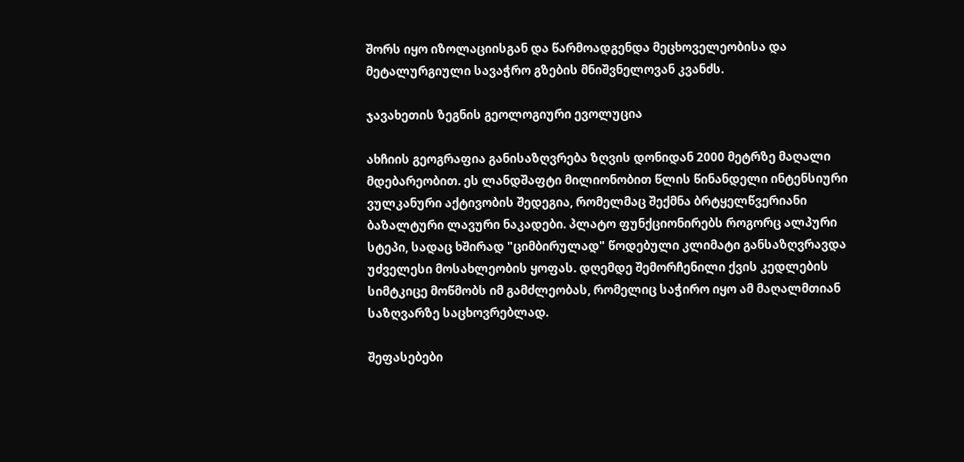შორს იყო იზოლაციისგან და წარმოადგენდა მეცხოველეობისა და მეტალურგიული სავაჭრო გზების მნიშვნელოვან კვანძს.

ჯავახეთის ზეგნის გეოლოგიური ევოლუცია

ახჩიის გეოგრაფია განისაზღვრება ზღვის დონიდან 2000 მეტრზე მაღალი მდებარეობით. ეს ლანდშაფტი მილიონობით წლის წინანდელი ინტენსიური ვულკანური აქტივობის შედეგია, რომელმაც შექმნა ბრტყელწვერიანი ბაზალტური ლავური ნაკადები. პლატო ფუნქციონირებს როგორც ალპური სტეპი, სადაც ხშირად "ციმბირულად" წოდებული კლიმატი განსაზღვრავდა უძველესი მოსახლეობის ყოფას. დღემდე შემორჩენილი ქვის კედლების სიმტკიცე მოწმობს იმ გამძლეობას, რომელიც საჭირო იყო ამ მაღალმთიან საზღვარზე საცხოვრებლად.

შეფასებები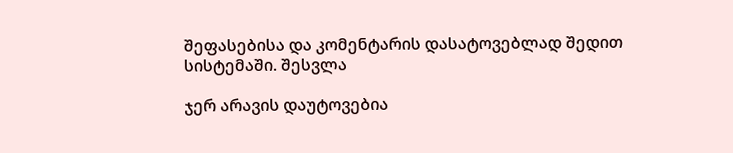შეფასებისა და კომენტარის დასატოვებლად შედით სისტემაში. შესვლა

ჯერ არავის დაუტოვებია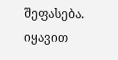შეფასება. იყავით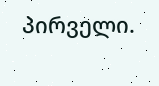პირველი.